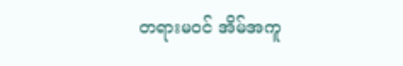တရားမဝင် အိမ်အကူ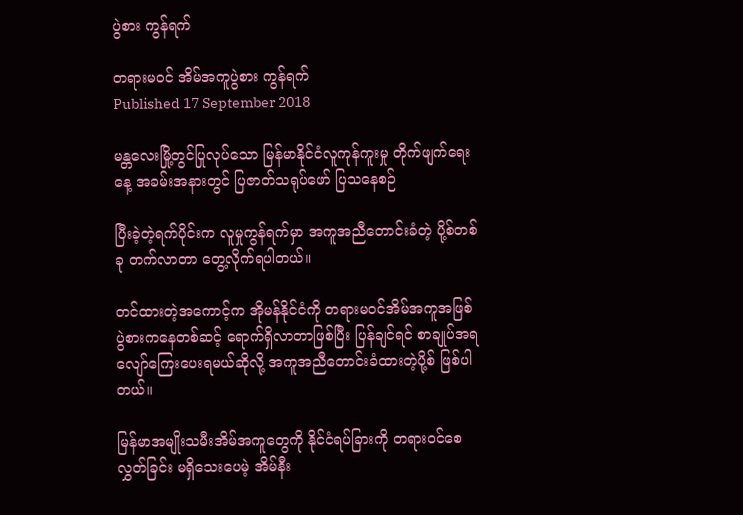ပွဲစား ကွန်ရက်

တရားမဝင် အိမ်အကူပွဲစား ကွန်ရက်
Published 17 September 2018

မန္တလေးမြို့တွင်ပြုလုပ်သော မြန်မာနိုင်ငံလူကုန်ကူးမှု တိုက်ဖျက်ရေးနေ့ အခမ်းအနားတွင် ပြဇာတ်သရုပ်ဖော် ပြသနေစဉ်

ပြီးခဲ့တဲ့ရက်ပိုင်းက လူမှုကွန်ရက်မှာ အကူအညီတောင်းခံတဲ့ ပို့စ်တစ်ခု တက်လာတာ တွေ့လိုက်ရပါတယ်။

တင်ထားတဲ့အကောင့်က အိုမန်နိုင်ငံကို တရားမဝင်အိမ်အကူအဖြစ် ပွဲစားကနေတစ်ဆင့် ရောက်ရှိလာတာဖြစ်ပြီး ပြန်ချင်ရင် စာချုပ်အရလျော်ကြေးပေးရမယ်ဆိုလို့ အကူအညီတောင်းခံထားတဲ့ပို့စ် ဖြစ်ပါတယ်။

မြန်မာအမျိုးသမီးအိမ်အကူတွေကို နိုင်ငံရပ်ခြားကို တရားဝင်စေလွှတ်ခြင်း မရှိသေးပေမဲ့ အိမ်နီး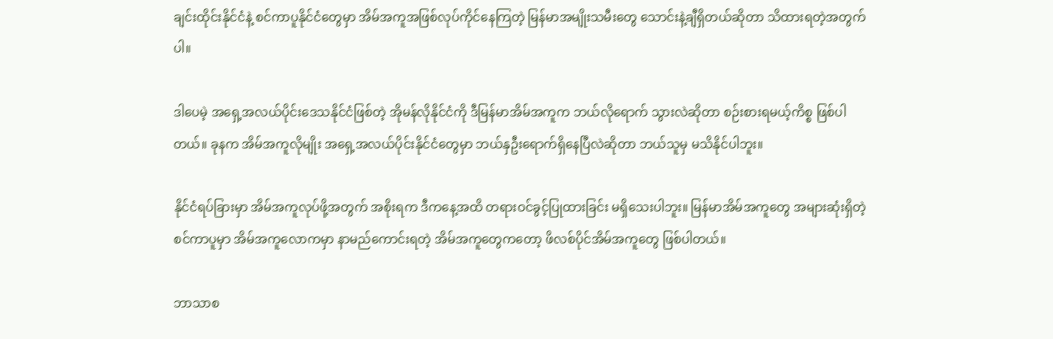ချင်းထိုင်းနိုင်ငံနဲ့ စင်ကာပူနိုင်ငံတွေမှာ အိမ်အကူအဖြစ်လုပ်ကိုင်နေကြတဲ့ မြန်မာအမျိုးသမီးတွေ သောင်းနဲ့ချီရှိတယ်ဆိုတာ သိထားရတဲ့အတွက်ပါ။

ဒါပေမဲ့ အရှေ့အလယ်ပိုင်းဒေသနိုင်ငံဖြစ်တဲ့ အိုမန်လိုနိုင်ငံကို ဒီမြန်မာအိမ်အကူက ဘယ်လိုရောက် သွားလဲဆိုတာ စဉ်းစားရမယ့်ကိစ္စ ဖြစ်ပါတယ်။ ခုနက အိမ်အကူလိုမျိုး အရှေ့အလယ်ပိုင်းနိုင်ငံတွေမှာ ဘယ်နှဦးရောက်ရှိနေပြီလဲဆိုတာ ဘယ်သူမှ မသိနိုင်ပါဘူး။

နိုင်ငံရပ်ခြားမှာ အိမ်အကူလုပ်ဖို့အတွက် အစိုးရက ဒီကနေ့အထိ တရားဝင်ခွင့်ပြုထားခြင်း မရှိသေးပါဘူး။ မြန်မာအိမ်အကူတွေ အများဆုံးရှိတဲ့ စင်ကာပူမှာ အိမ်အကူလောကမှာ နာမည်ကောင်းရတဲ့ အိမ်အကူတွေကတော့ ဖိလစ်ပိုင်အိမ်အကူတွေ ဖြစ်ပါတယ်။

ဘာသာစ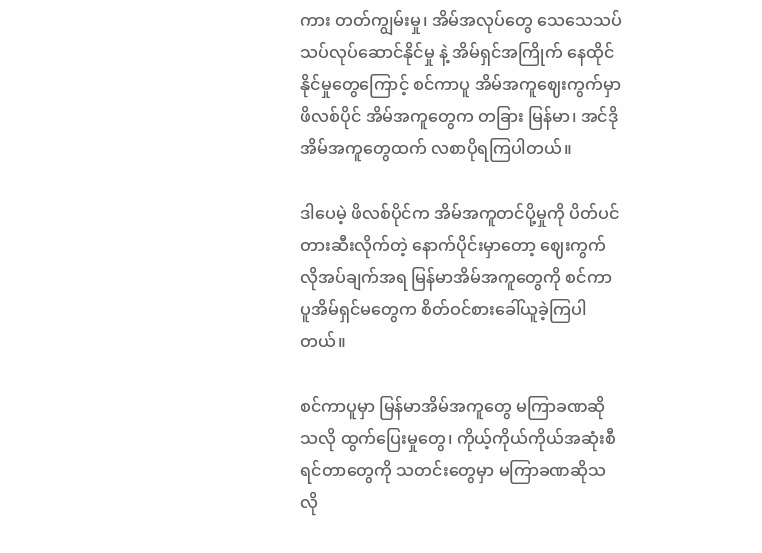ကား တတ်ကျွမ်းမှု၊ အိမ်အလုပ်တွေ သေသေသပ်သပ်လုပ်ဆောင်နိုင်မှု နဲ့ အိမ်ရှင်အကြိုက် နေထိုင်နိုင်မှုတွေကြောင့် စင်ကာပူ အိမ်အကူဈေးကွက်မှာ ဖိလစ်ပိုင် အိမ်အကူတွေက တခြား မြန်မာ၊ အင်ဒိုအိမ်အကူတွေထက် လစာပိုရကြပါတယ်။

ဒါပေမဲ့ ဖိလစ်ပိုင်က အိမ်အကူတင်ပို့မှုကို ပိတ်ပင်တားဆီးလိုက်တဲ့ နောက်ပိုင်းမှာတော့ ဈေးကွက်လိုအပ်ချက်အရ မြန်မာအိမ်အကူတွေကို စင်ကာပူအိမ်ရှင်မတွေက စိတ်ဝင်စားခေါ်ယူခဲ့ကြပါတယ်။

စင်ကာပူမှာ မြန်မာအိမ်အကူတွေ မကြာခဏဆိုသလို ထွက်ပြေးမှုတွေ၊ ကိုယ့်ကိုယ်ကိုယ်အဆုံးစီရင်တာတွေကို သတင်းတွေမှာ မကြာခဏဆိုသလို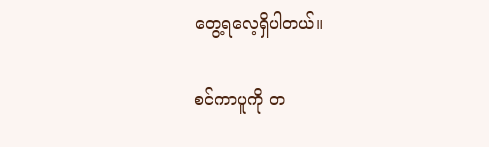တွေ့ရလေ့ရှိပါတယ်။

စင်ကာပူကို တ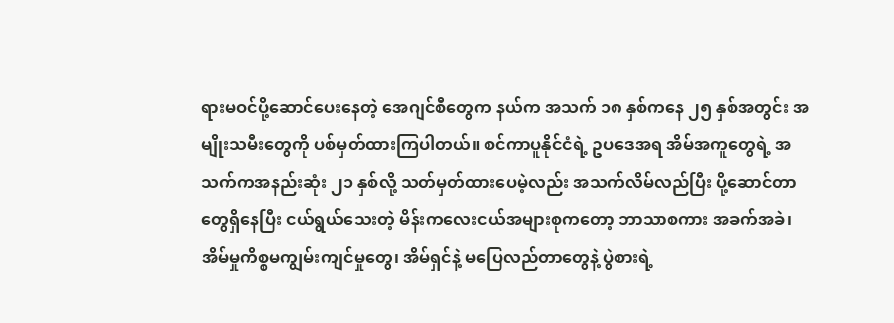ရားမဝင်ပို့ဆောင်ပေးနေတဲ့ အေဂျင်စီတွေက နယ်က အသက် ၁၈ နှစ်ကနေ ၂၅ နှစ်အတွင်း အမျိုးသမီးတွေကို ပစ်မှတ်ထားကြပါတယ်။ စင်ကာပူနိုင်ငံရဲ့ ဥပဒေအရ အိမ်အကူတွေရဲ့ အသက်ကအနည်းဆုံး ၂၁ နှစ်လို့ သတ်မှတ်ထားပေမဲ့လည်း အသက်လိမ်လည်ပြီး ပို့ဆောင်တာ တွေရှိနေပြီး ငယ်ရွယ်သေးတဲ့ မိန်းကလေးငယ်အများစုကတော့ ဘာသာစကား အခက်အခဲ၊ အိမ်မှုကိစ္စမကျွမ်းကျင်မှုတွေ၊ အိမ်ရှင်နဲ့ မပြေလည်တာတွေနဲ့ ပွဲစားရဲ့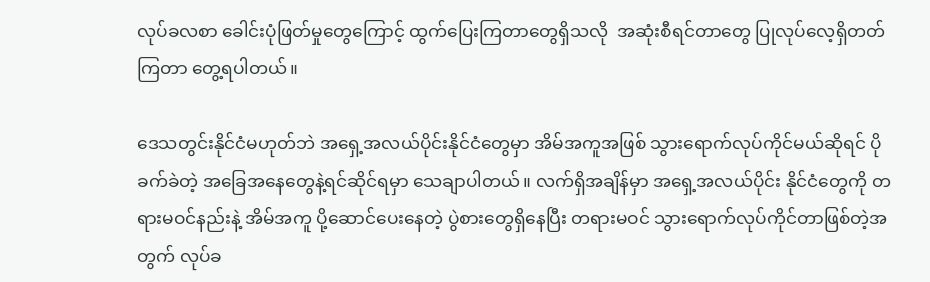လုပ်ခလစာ ခေါင်းပုံဖြတ်မှုတွေကြောင့် ထွက်ပြေးကြတာတွေရှိသလို  အဆုံးစီရင်တာတွေ ပြုလုပ်လေ့ရှိတတ်ကြတာ တွေ့ရပါတယ်။

ဒေသတွင်းနိုင်ငံမဟုတ်ဘဲ အရှေ့အလယ်ပိုင်းနိုင်ငံတွေမှာ အိမ်အကူအဖြစ် သွားရောက်လုပ်ကိုင်မယ်ဆိုရင် ပိုခက်ခဲတဲ့ အခြေအနေတွေနဲ့ရင်ဆိုင်ရမှာ သေချာပါတယ်။ လက်ရှိအချိန်မှာ အရှေ့အလယ်ပိုင်း နိုင်ငံတွေကို တရားမဝင်နည်းနဲ့ အိမ်အကူ ပို့ဆောင်ပေးနေတဲ့ ပွဲစားတွေရှိနေပြီး တရားမဝင် သွားရောက်လုပ်ကိုင်တာဖြစ်တဲ့အတွက် လုပ်ခ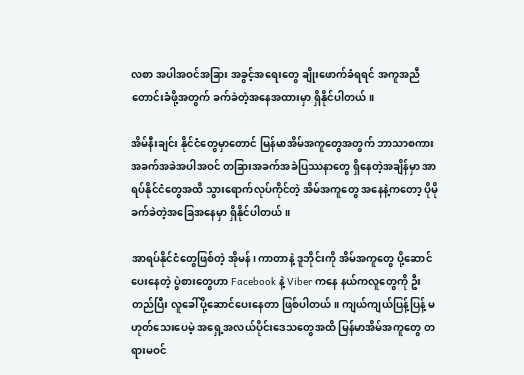လစာ အပါအဝင်အခြား အခွင့်အရေးတွေ ချိုးဖောက်ခံရရင် အကူအညီတောင်းခံဖို့အတွက် ခက်ခဲတဲ့အနေအထားမှာ ရှိနိုင်ပါတယ်။

အိမ်နီးချင်း နိုင်ငံတွေမှာတောင် မြန်မာအိမ်အကူတွေအတွက် ဘာသာစကား အခက်အခဲအပါအဝင် တခြားအခက်အခဲပြဿနာတွေ ရှိနေတဲ့အချိန်မှာ အာရပ်နိုင်ငံတွေအထိ သွားရောက်လုပ်ကိုင်တဲ့ အိမ်အကူတွေ အနေနဲ့ကတော့ ပိုမိုခက်ခဲတဲ့အခြေအနေမှာ ရှိနိုင်ပါတယ်။

အာရပ်နိုင်ငံတွေဖြစ်တဲ့ အိုမန်၊ ကာတာနဲ့ ဒူဘိုင်းကို အိမ်အကူတွေ ပို့ဆောင်ပေးနေတဲ့ ပွဲစားတွေဟာ Facebook နဲ့ Viber ကနေ နယ်ကလူတွေကို ဦးတည်ပြီး လူခေါ်ပို့ဆောင်ပေးနေတာ ဖြစ်ပါတယ်။ ကျယ်ကျယ်ပြန့်ပြန့် မဟုတ်သေးပေမဲ့ အရှေ့အလယ်ပိုင်းဒေသတွေအထိ မြန်မာအိမ်အကူတွေ တရားမဝင်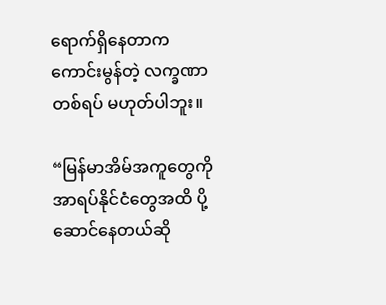ရောက်ရှိနေတာက ကောင်းမွန်တဲ့ လက္ခဏာတစ်ရပ် မဟုတ်ပါဘူး။

“မြန်မာအိမ်အကူတွေကို အာရပ်နိုင်ငံတွေအထိ ပို့ဆောင်နေတယ်ဆို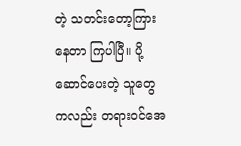တဲ့ သတင်းတော့ကြားနေတာ ကြပါပြီ။ ပို့ဆောင်ပေးတဲ့ သူတွေကလည်း တရားဝင်အေ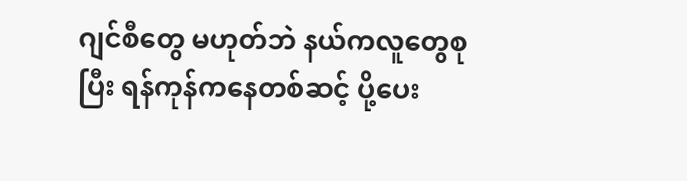ဂျင်စီတွေ မဟုတ်ဘဲ နယ်ကလူတွေစုပြီး ရန်ကုန်ကနေတစ်ဆင့် ပို့ပေး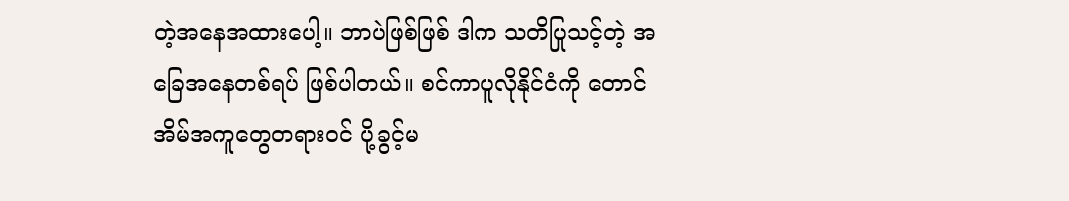တဲ့အနေအထားပေါ့။ ဘာပဲဖြစ်ဖြစ် ဒါက သတိပြုသင့်တဲ့ အခြေအနေတစ်ရပ် ဖြစ်ပါတယ်။ စင်ကာပူလိုနိုင်ငံကို တောင်အိမ်အကူတွေတရားဝင် ပို့ခွင့်မ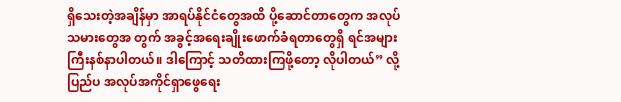ရှိသေးတဲ့အချိန်မှာ အာရပ်နိုင်ငံတွေအထိ ပို့ဆောင်တာတွေက အလုပ်သမားတွေအ တွက် အခွင့်အရေးချိုးဖောက်ခံရတာတွေရှိ ရင်အများကြီးနစ်နာပါတယ်။ ဒါကြောင့် သတိထားကြဖို့တော့ လိုပါတယ်” လို့ ပြည်ပ အလုပ်အကိုင်ရှာဖွေရေး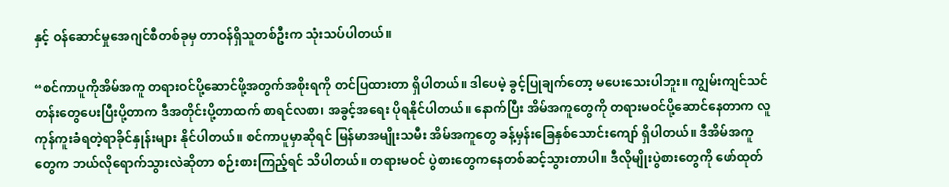နှင့် ဝန်ဆောင်မှုအေဂျင်စီတစ်ခုမှ တာဝန်ရှိသူတစ်ဦးက သုံးသပ်ပါတယ်။

“စင်ကာပူကိုအိမ်အကူ တရားဝင်ပို့ဆောင်ဖို့အတွက်အစိုးရကို တင်ပြထားတာ ရှိပါတယ်။ ဒါပေမဲ့ ခွင့်ပြုချက်တော့ မပေးသေးပါဘူး။ ကျွမ်းကျင်သင်တန်းတွေပေးပြီးပို့တာက ဒီအတိုင်းပို့တာထက် စာရင်လစာ၊ အခွင့်အရေး ပိုရနိုင်ပါတယ်။ နောက်ပြီး အိမ်အကူတွေကို တရားမဝင်ပို့ဆောင်နေတာက လူကုန်ကူးခံရတဲ့ရာခိုင်နှုန်းများ နိုင်ပါတယ်။ စင်ကာပူမှာဆိုရင် မြန်မာအမျိုးသမီး အိမ်အကူတွေ ခန့်မှန်းခြေနှစ်သောင်းကျော် ရှိပါတယ်။ ဒီအိမ်အကူတွေက ဘယ်လိုရောက်သွားလဲဆိုတာ စဉ်းစားကြည့်ရင် သိပါတယ်။ တရားမဝင် ပွဲစားတွေကနေတစ်ဆင့်သွားတာပါ။ ဒီလိုမျိုးပွဲစားတွေကို ဖော်ထုတ်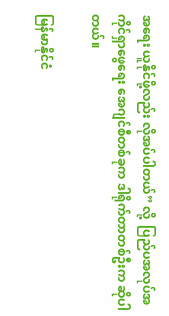အရေး ယူနိုင်ဖို့လည်း လိုအပ်ပါတယ်” လို့  ပြည်ပအလုပ်အကိုင်ရှာဖွေရေး အေဂျင်စီတစ်ခုက ဒါရိုက်တာတစ်ဦးက ဆိုပါတယ်။

မြန်မာနိုင်ငံ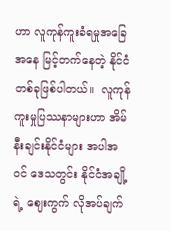ဟာ လူကုန်ကူးခံရမှုအခြေအနေ မြင့်တက်နေတဲ့ နိုင်ငံတစ်ခုဖြစ်ပါတယ်။  လူကုန်ကူးမှုပြဿနာများဟာ အိမ်နီးချင်းနိုင်ငံများ အပါအဝင် ဒေသတွင်း နိုင်ငံအချို့ရဲ့ ဈေးကွက် လိုအပ်ချက်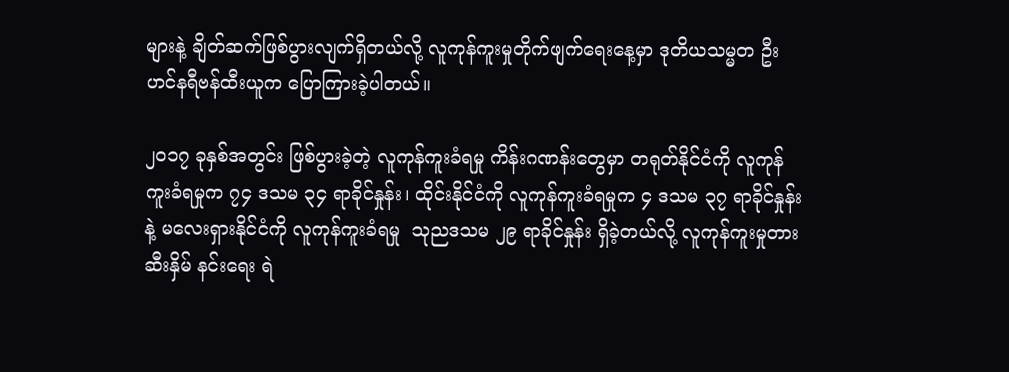များနဲ့ ချိတ်ဆက်ဖြစ်ပွားလျက်ရှိတယ်လို့ လူကုန်ကူးမှုတိုက်ဖျက်ရေးနေ့မှာ ဒုတိယသမ္မတ ဦးဟင်နရီဗန်ထီးယူက ပြောကြားခဲ့ပါတယ်။

၂၀၁၇ ခုနှစ်အတွင်း ဖြစ်ပွားခဲ့တဲ့ လူကုန်ကူးခံရမှု ကိန်းဂဏန်းတွေမှာ တရုတ်နိုင်ငံကို လူကုန်ကူးခံရမှုက ၇၄ ဒသမ ၃၄ ရာခိုင်နှုန်း၊ ထိုင်းနိုင်ငံကို လူကုန်ကူးခံရမှုက ၄ ဒသမ ၃၇ ရာခိုင်နှုန်းနဲ့ မလေးရှားနိုင်ငံကို လူကုန်ကူးခံရမှု  သုညဒသမ ၂၉ ရာခိုင်နှုန်း ရှိခဲ့တယ်လို့ လူကုန်ကူးမှုတားဆီးနှိမ် နင်းရေး ရဲ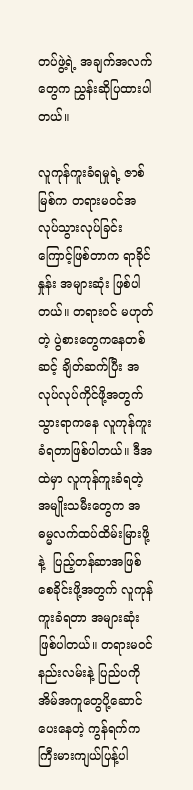တပ်ဖွဲ့ရဲ့ အချက်အလက်တွေက ညွှန်းဆိုပြထားပါတယ်။

လူကုန်ကူးခံရမှုရဲ့ ဇာစ်မြစ်က တရားမဝင်အလုပ်သွားလုပ်ခြင်းကြောင့်ဖြစ်တာက ရာခိုင်နှုန်း အများဆုံး ဖြစ်ပါတယ်။ တရားဝင် မဟုတ်တဲ့ ပွဲစားတွေကနေတစ်ဆင့် ချိတ်ဆက်ပြီး အလုပ်လုပ်ကိုင်ဖို့အတွက် သွားရာကနေ လူကုန်ကူးခံရတာဖြစ်ပါတယ်။ ဒီအထဲမှာ လူကုန်ကူးခံရတဲ့ အမျိုးသမီးတွေက အဓမ္မလက်ထပ်ထိမ်းမြားဖို့နဲ့  ပြည့်တန်ဆာအဖြစ်စေခိုင်းဖို့အတွက် လူကုန်ကူးခံရတာ အများဆုံးဖြစ်ပါတယ်။ တရားမဝင် နည်းလမ်းနဲ့ ပြည်ပကိုအိမ်အကူတွေပို့ဆောင်ပေးနေတဲ့ ကွန်ရက်က ကြီးမားကျယ်ပြန့်ပါ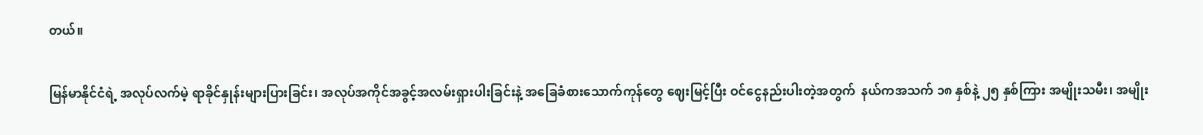တယ်။

မြန်မာနိုင်ငံရဲ့ အလုပ်လက်မဲ့ ရာခိုင်နှုန်းများပြားခြင်း၊ အလုပ်အကိုင်အခွင့်အလမ်းရှားပါးခြင်းနဲ့ အခြေခံစားသောက်ကုန်တွေ ဈေးမြင့်ပြီး ဝင်ငွေနည်းပါးတဲ့အတွက်  နယ်ကအသက် ၁၈ နှစ်နဲ့ ၂၅ နှစ်ကြား အမျိုးသမီး၊ အမျိုး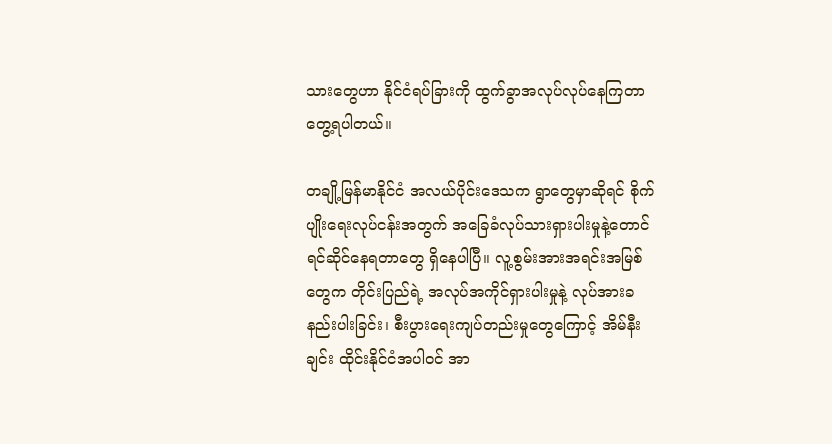သားတွေဟာ နိုင်ငံရပ်ခြားကို ထွက်ခွာအလုပ်လုပ်နေကြတာ တွေ့ရပါတယ်။

တချို့မြန်မာနိုင်ငံ အလယ်ပိုင်းဒေသက ရွာတွေမှာဆိုရင် စိုက်ပျိုးရေးလုပ်ငန်းအတွက် အခြေခံလုပ်သားရှားပါးမှုနဲ့တောင် ရင်ဆိုင်နေရတာတွေ ရှိနေပါပြီ။ လူ့စွမ်းအားအရင်းအမြစ်တွေက တိုင်းပြည်ရဲ့ အလုပ်အကိုင်ရှားပါးမှုနဲ့ လုပ်အားခနည်းပါးခြင်း၊ စီးပွားရေးကျပ်တည်းမှုတွေကြောင့် အိမ်နီးချင်း ထိုင်းနိုင်ငံအပါဝင် အာ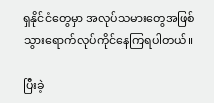ရှနိုင်ငံတွေမှာ အလုပ်သမားတွေအဖြစ် သွားရောက်လုပ်ကိုင်နေကြရပါတယ်။

ပြီးခဲ့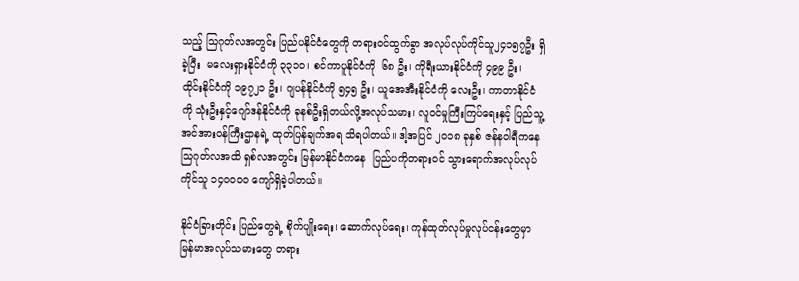သည့် သြဂုတ်လအတွင်း ပြည်ပနိုင်ငံတွေကို တရားဝင်ထွက်ခွာ အလုပ်လုပ်ကိုင်သူ၂၄၁၅၇ဦး ရှိခဲ့ပြီး  မလေးရှားနိုင်ငံကို ၃၃၁၀၊ စင်ကာပူနိုင်ငံကို  ၆၈ ဦး၊ ကိုရီးယားနိုင်ငံကို ၄၉၉ ဦး၊ ထိုင်းနိုင်ငံကို ၁၉၇၂၁ ဦး၊ ဂျပန်နိုင်ငံကို ၅၄၅ ဦး၊ ယူအေအီးနိုင်ငံကို လေးဦး၊ ကာတာနိုင်ငံကို သုံးဦးနှင့်ဂျော်ဒန်နိုင်ငံကို ခုနစ်ဦးရှိတယ်လို့အလုပ်သမား၊ လူဝင်မှုကြီးကြပ်ရေးနှင့် ပြည်သူ့အင်အားဝန်ကြီးဌာနရဲ့ ထုတ်ပြန်ချက်အရ သိရပါတယ်။ ဒါ့အပြင် ၂၀၁၈ ခုနှစ် ဇန်နဝါရီကနေ သြဂုတ်လအထိ ရှစ်လအတွင်း မြန်မာနိုင်ငံကနေ  ပြည်ပကိုတရားဝင် သွားရောက်အလုပ်လုပ် ကိုင်သူ ၁၄၀၀၀၀ ကျော်ရှိခဲ့ပါတယ်။

နိုင်ငံခြားတိုင်း ပြည်တွေရဲ့ စိုက်ပျိုးရေး၊ ဆောက်လုပ်ရေး၊ ကုန်ထုတ်လုပ်မှုလုပ်ငန်းတွေမှာ မြန်မာအလုပ်သမားတွေ တရား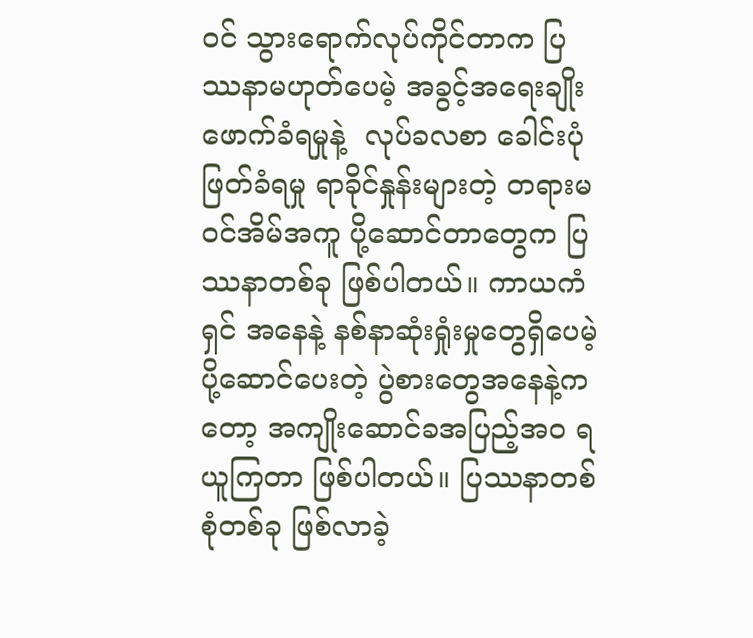ဝင် သွားရောက်လုပ်ကိုင်တာက ပြဿနာမဟုတ်ပေမဲ့ အခွင့်အရေးချိုးဖောက်ခံရမှုနဲ့  လုပ်ခလစာ ခေါင်းပုံဖြတ်ခံရမှု ရာခိုင်နှုန်းများတဲ့ တရားမဝင်အိမ်အကူ ပို့ဆောင်တာတွေက ပြဿနာတစ်ခု ဖြစ်ပါတယ်။ ကာယကံရှင် အနေနဲ့ နစ်နာဆုံးရှုံးမှုတွေရှိပေမဲ့ ပို့ဆောင်ပေးတဲ့ ပွဲစားတွေအနေနဲ့ကတော့ အကျိုးဆောင်ခအပြည့်အ၀ ရယူကြတာ ဖြစ်ပါတယ်။ ပြဿနာတစ်စုံတစ်ခု ဖြစ်လာခဲ့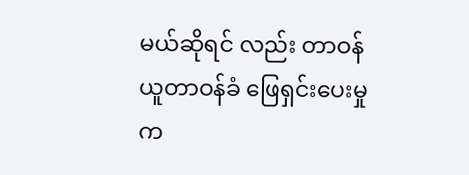မယ်ဆိုရင် လည်း တာဝန်ယူတာဝန်ခံ ဖြေရှင်းပေးမှုက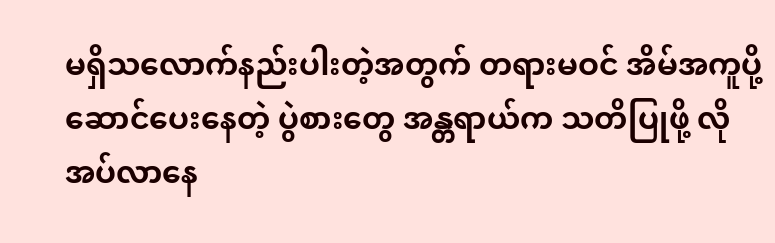မရှိသလောက်နည်းပါးတဲ့အတွက် တရားမဝင် အိမ်အကူပို့ဆောင်ပေးနေတဲ့ ပွဲစားတွေ အန္တရာယ်က သတိပြုဖို့ လိုအပ်လာနေ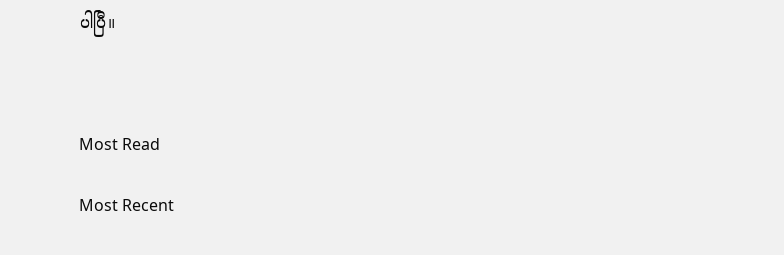ပါပြီ။



Most Read

Most Recent